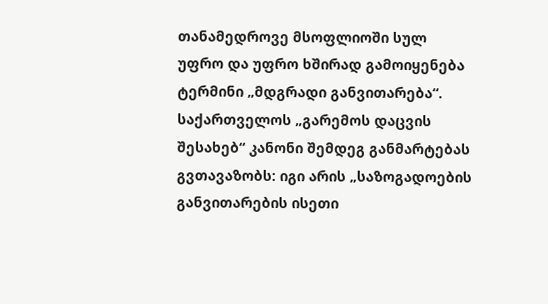თანამედროვე მსოფლიოში სულ უფრო და უფრო ხშირად გამოიყენება ტერმინი „მდგრადი განვითარება“. საქართველოს „გარემოს დაცვის შესახებ“ კანონი შემდეგ განმარტებას გვთავაზობს: იგი არის „საზოგადოების განვითარების ისეთი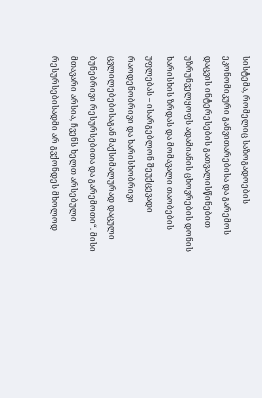სისტემა, რომელიც საზოგადოების ეკონომიკური განვითარებისა და გარემოს დაცვის ინტერესების გათვალისწინებით უზრუნველყოფს ადამიანის ცხოვრების დონის ხარისხის ზრდას და მომავალი თაობების უფლებას – ისარგებლონ შეუქცევადი რაოდენობრივი და ხარისხობრივი ცვლილებებისაგან მაქსიმალურად დაცული ბუნებრივი რესურსებითა და გარემოთი“. მისი მთავარი არსია, ჩვენს ხელთ არსებული რესურსებისადმი არ გვქონდეს მხოლოდ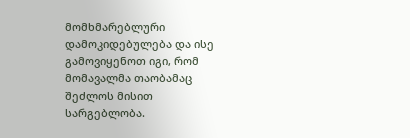მომხმარებლური დამოკიდებულება და ისე გამოვიყენოთ იგი, რომ მომავალმა თაობამაც შეძლოს მისით სარგებლობა.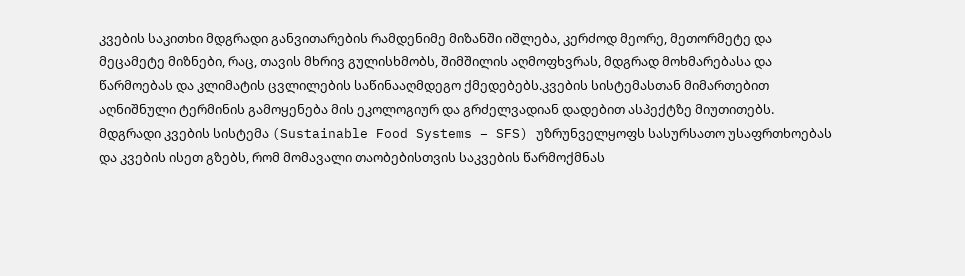კვების საკითხი მდგრადი განვითარების რამდენიმე მიზანში იშლება, კერძოდ მეორე, მეთორმეტე და მეცამეტე მიზნები, რაც, თავის მხრივ გულისხმობს, შიმშილის აღმოფხვრას, მდგრად მოხმარებასა და წარმოებას და კლიმატის ცვლილების საწინააღმდეგო ქმედებებს.კვების სისტემასთან მიმართებით აღნიშნული ტერმინის გამოყენება მის ეკოლოგიურ და გრძელვადიან დადებით ასპექტზე მიუთითებს. მდგრადი კვების სისტემა (Sustainable Food Systems – SFS) უზრუნველყოფს სასურსათო უსაფრთხოებას და კვების ისეთ გზებს, რომ მომავალი თაობებისთვის საკვების წარმოქმნას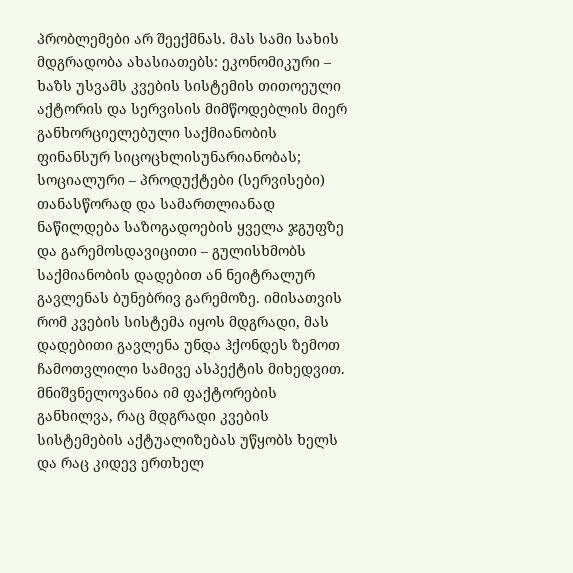პრობლემები არ შეექმნას. მას სამი სახის მდგრადობა ახასიათებს: ეკონომიკური – ხაზს უსვამს კვების სისტემის თითოეული აქტორის და სერვისის მიმწოდებლის მიერ განხორციელებული საქმიანობის ფინანსურ სიცოცხლისუნარიანობას; სოციალური – პროდუქტები (სერვისები) თანასწორად და სამართლიანად ნაწილდება საზოგადოების ყველა ჯგუფზე და გარემოსდავიცითი – გულისხმობს საქმიანობის დადებით ან ნეიტრალურ გავლენას ბუნებრივ გარემოზე. იმისათვის რომ კვების სისტემა იყოს მდგრადი, მას დადებითი გავლენა უნდა ჰქონდეს ზემოთ ჩამოთვლილი სამივე ასპექტის მიხედვით.
მნიშვნელოვანია იმ ფაქტორების განხილვა, რაც მდგრადი კვების სისტემების აქტუალიზებას უწყობს ხელს და რაც კიდევ ერთხელ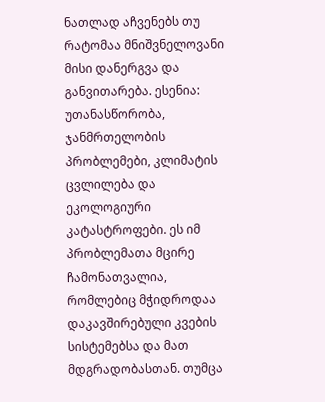ნათლად აჩვენებს თუ რატომაა მნიშვნელოვანი მისი დანერგვა და განვითარება. ესენია: უთანასწორობა, ჯანმრთელობის პრობლემები, კლიმატის ცვლილება და ეკოლოგიური კატასტროფები. ეს იმ პრობლემათა მცირე ჩამონათვალია, რომლებიც მჭიდროდაა დაკავშირებული კვების სისტემებსა და მათ მდგრადობასთან. თუმცა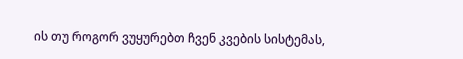ის თუ როგორ ვუყურებთ ჩვენ კვების სისტემას,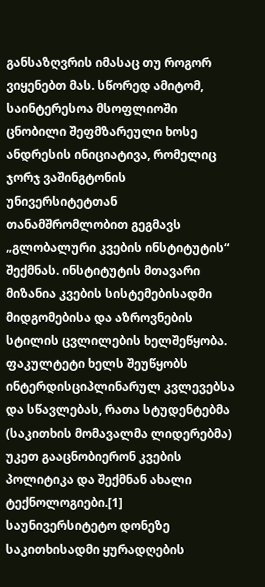განსაზღვრის იმასაც თუ როგორ ვიყენებთ მას. სწორედ ამიტომ, საინტერესოა მსოფლიოში ცნობილი შეფმზარეული ხოსე ანდრესის ინიციატივა, რომელიც ჯორჯ ვაშინგტონის უნივერსიტეტთან თანამშრომლობით გეგმავს „გლობალური კვების ინსტიტუტის“ შექმნას. ინსტიტუტის მთავარი მიზანია კვების სისტემებისადმი მიდგომებისა და აზროვნების სტილის ცვლილების ხელშეწყობა. ფაკულტეტი ხელს შეუწყობს ინტერდისციპლინარულ კვლევებსა და სწავლებას, რათა სტუდენტებმა (საკითხის მომავალმა ლიდერებმა) უკეთ გააცნობიერონ კვების პოლიტიკა და შექმნან ახალი ტექნოლოგიები.[1] საუნივერსიტეტო დონეზე საკითხისადმი ყურადღების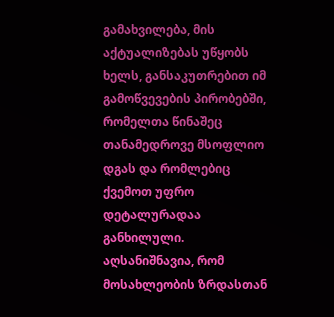გამახვილება, მის აქტუალიზებას უწყობს ხელს, განსაკუთრებით იმ გამოწვევების პირობებში, რომელთა წინაშეც თანამედროვე მსოფლიო დგას და რომლებიც ქვემოთ უფრო დეტალურადაა განხილული.
აღსანიშნავია, რომ მოსახლეობის ზრდასთან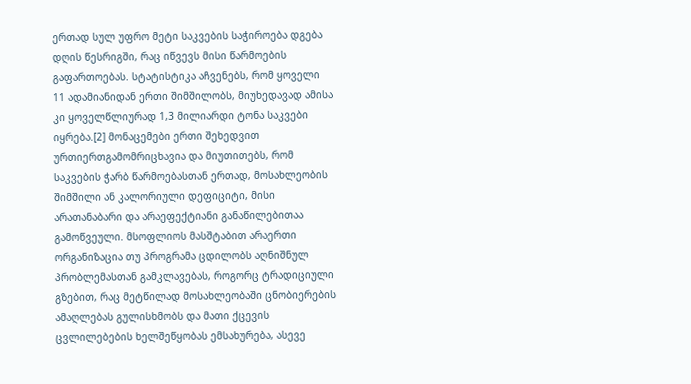ერთად სულ უფრო მეტი საკვების საჭიროება დგება დღის წესრიგში, რაც იწვევს მისი წარმოების გაფართოებას. სტატისტიკა აჩვენებს, რომ ყოველი 11 ადამიანიდან ერთი შიმშილობს, მიუხედავად ამისა კი ყოველწლიურად 1,3 მილიარდი ტონა საკვები იყრება.[2] მონაცემები ერთი შეხედვით ურთიერთგამომრიცხავია და მიუთითებს, რომ საკვების ჭარბ წარმოებასთან ერთად, მოსახლეობის შიმშილი ან კალორიული დეფიციტი, მისი არათანაბარი და არაეფექტიანი განაწილებითაა გამოწვეული. მსოფლიოს მასშტაბით არაერთი ორგანიზაცია თუ პროგრამა ცდილობს აღნიშნულ პრობლემასთან გამკლავებას, როგორც ტრადიციული გზებით, რაც მეტწილად მოსახლეობაში ცნობიერების ამაღლებას გულისხმობს და მათი ქცევის ცვლილებების ხელშეწყობას ემსახურება, ასევე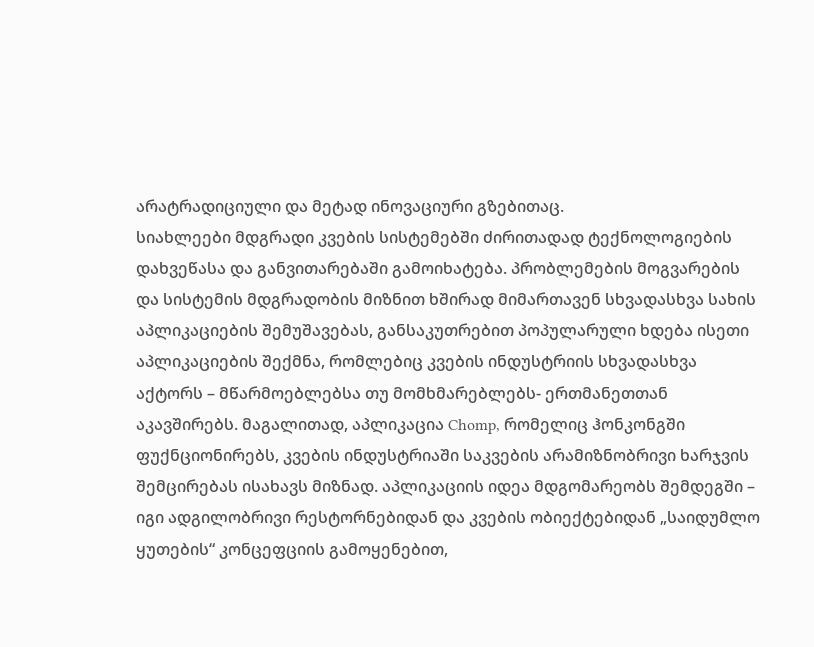არატრადიციული და მეტად ინოვაციური გზებითაც.
სიახლეები მდგრადი კვების სისტემებში ძირითადად ტექნოლოგიების დახვეწასა და განვითარებაში გამოიხატება. პრობლემების მოგვარების და სისტემის მდგრადობის მიზნით ხშირად მიმართავენ სხვადასხვა სახის აპლიკაციების შემუშავებას, განსაკუთრებით პოპულარული ხდება ისეთი აპლიკაციების შექმნა, რომლებიც კვების ინდუსტრიის სხვადასხვა აქტორს – მწარმოებლებსა თუ მომხმარებლებს- ერთმანეთთან აკავშირებს. მაგალითად, აპლიკაცია Chomp, რომელიც ჰონკონგში ფუქნციონირებს, კვების ინდუსტრიაში საკვების არამიზნობრივი ხარჯვის შემცირებას ისახავს მიზნად. აპლიკაციის იდეა მდგომარეობს შემდეგში – იგი ადგილობრივი რესტორნებიდან და კვების ობიექტებიდან „საიდუმლო ყუთების“ კონცეფციის გამოყენებით,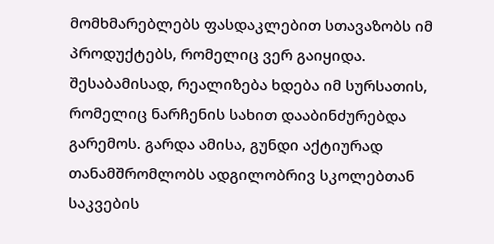მომხმარებლებს ფასდაკლებით სთავაზობს იმ პროდუქტებს, რომელიც ვერ გაიყიდა. შესაბამისად, რეალიზება ხდება იმ სურსათის, რომელიც ნარჩენის სახით დააბინძურებდა გარემოს. გარდა ამისა, გუნდი აქტიურად თანამშრომლობს ადგილობრივ სკოლებთან საკვების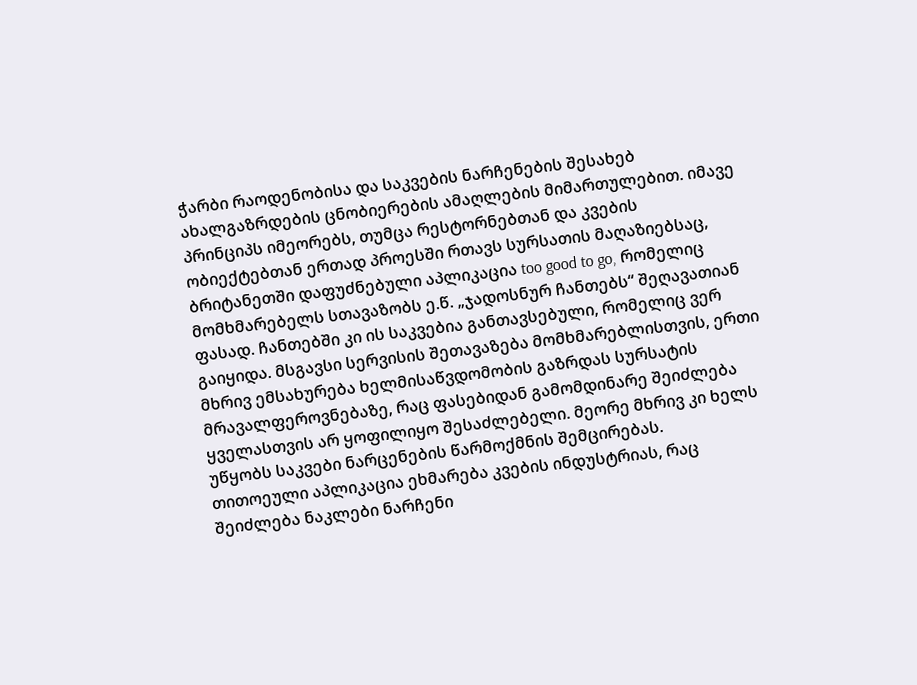ჭარბი რაოდენობისა და საკვების ნარჩენების შესახებ ახალგაზრდების ცნობიერების ამაღლების მიმართულებით. იმავე პრინციპს იმეორებს, თუმცა რესტორნებთან და კვების ობიექტებთან ერთად პროესში რთავს სურსათის მაღაზიებსაც, ბრიტანეთში დაფუძნებული აპლიკაცია too good to go, რომელიც მომხმარებელს სთავაზობს ე.წ. „ჯადოსნურ ჩანთებს“ შეღავათიან ფასად. ჩანთებში კი ის საკვებია განთავსებული, რომელიც ვერ გაიყიდა. მსგავსი სერვისის შეთავაზება მომხმარებლისთვის, ერთი მხრივ ემსახურება ხელმისაწვდომობის გაზრდას სურსატის მრავალფეროვნებაზე, რაც ფასებიდან გამომდინარე შეიძლება ყველასთვის არ ყოფილიყო შესაძლებელი. მეორე მხრივ კი ხელს უწყობს საკვები ნარცენების წარმოქმნის შემცირებას.
თითოეული აპლიკაცია ეხმარება კვების ინდუსტრიას, რაც შეიძლება ნაკლები ნარჩენი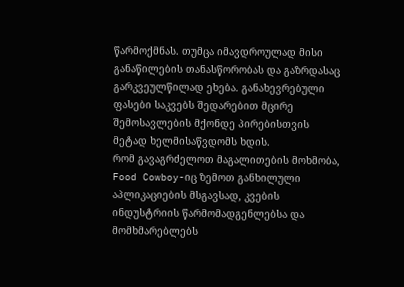წარმოქმნას. თუმცა იმავდროულად მისი განაწილების თანასწორობას და გაზრდასაც გარკვეულწილად ეხება. განახევრებული ფასები საკვებს შედარებით მცირე შემოსავლების მქონდე პირებისთვის მეტად ხელმისაწვდომს ხდის.
რომ გავაგრძელოთ მაგალითების მოხმობა, Food Cowboy-იც ზემოთ განხილული აპლიკაციების მსგავსად, კვების ინდუსტრიის წარმომადგენლებსა და მომხმარებლებს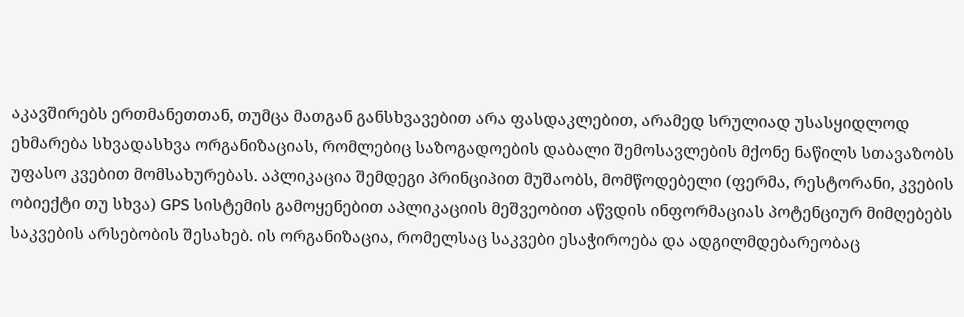აკავშირებს ერთმანეთთან, თუმცა მათგან განსხვავებით არა ფასდაკლებით, არამედ სრულიად უსასყიდლოდ ეხმარება სხვადასხვა ორგანიზაციას, რომლებიც საზოგადოების დაბალი შემოსავლების მქონე ნაწილს სთავაზობს უფასო კვებით მომსახურებას. აპლიკაცია შემდეგი პრინციპით მუშაობს, მომწოდებელი (ფერმა, რესტორანი, კვების ობიექტი თუ სხვა) GPS სისტემის გამოყენებით აპლიკაციის მეშვეობით აწვდის ინფორმაციას პოტენციურ მიმღებებს საკვების არსებობის შესახებ. ის ორგანიზაცია, რომელსაც საკვები ესაჭიროება და ადგილმდებარეობაც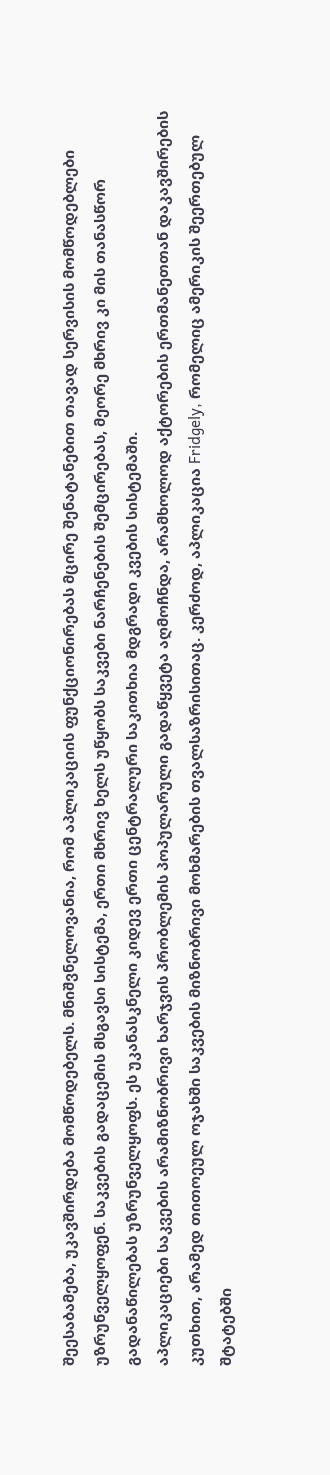შეესაბამება, უკავშირდება მომწოდებელს. მნიშვნელოვანია, რომ აპლიკაციის ფუნქციონირებას მცირე შენატანებით თავად სერვისის მომწოდებლები უზრუნველყოფენ. საკვების გადაცემის მსგავსი სისტემა, ერთი მხრივ ხელს უწყობს საკვები ნარჩენების შემცირებას, მეორე მხრივ კი მის თანასწორ გადანაწილებას უზრუნველყოფს. ეს უკანასკნელი კიდევ ერთი ცენტრალური საკითხია მდგრადი კვების სისტემაში.
აპლიკაციები საკვების არამიზნობრივი ხარჯვის პრობლემის პოპულარული გადაწყვეტა აღმოჩნდა, არამხოლოდ აქტორების ერთმანეთთან დაკავშირების კუთხით, არამედ თითოეულ ოჯახში საკვების მიზნობრივი მოხმარების თვალსაზრისითაც. კერძოდ, აპლიკაცია Fridgely, რომელიც ამერიკის შეერთებულ შტატებში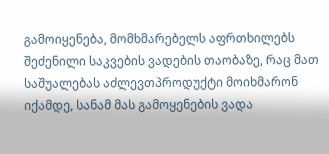გამოიყენება, მომხმარებელს აფრთხილებს შეძენილი საკვების ვადების თაობაზე, რაც მათ საშუალებას აძლევთპროდუქტი მოიხმარონ იქამდე, სანამ მას გამოყენების ვადა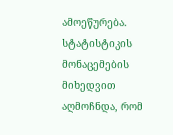ამოეწურება. სტატისტიკის მონაცემების მიხედვით აღმოჩნდა, რომ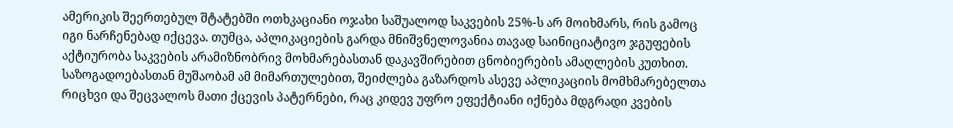ამერიკის შეერთებულ შტატებში ოთხკაციანი ოჯახი საშუალოდ საკვების 25%-ს არ მოიხმარს, რის გამოც იგი ნარჩენებად იქცევა. თუმცა, აპლიკაციების გარდა მნიშვნელოვანია თავად საინიციატივო ჯგუფების აქტიურობა საკვების არამიზნობრივ მოხმარებასთან დაკავშირებით ცნობიერების ამაღლების კუთხით. საზოგადოებასთან მუშაობამ ამ მიმართულებით, შეიძლება გაზარდოს ასევე აპლიკაციის მომხმარებელთა რიცხვი და შეცვალოს მათი ქცევის პატერნები, რაც კიდევ უფრო ეფექტიანი იქნება მდგრადი კვების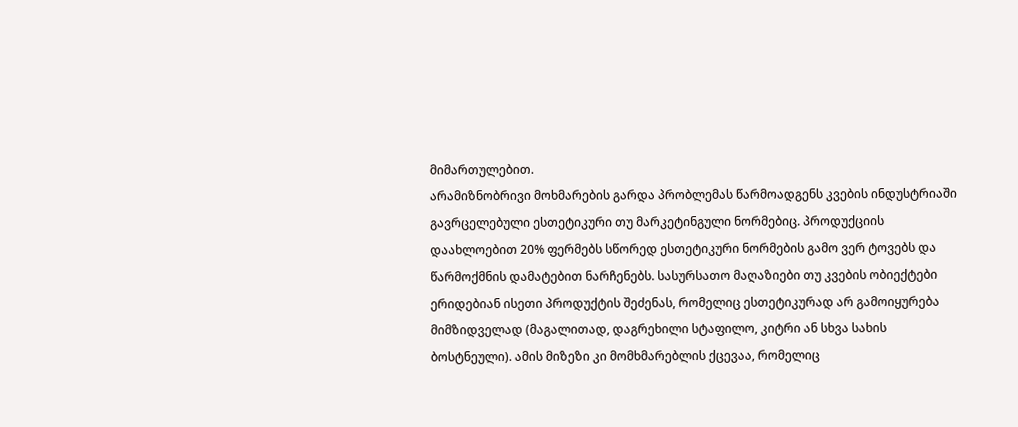მიმართულებით.
არამიზნობრივი მოხმარების გარდა პრობლემას წარმოადგენს კვების ინდუსტრიაში გავრცელებული ესთეტიკური თუ მარკეტინგული ნორმებიც. პროდუქციის დაახლოებით 20% ფერმებს სწორედ ესთეტიკური ნორმების გამო ვერ ტოვებს და წარმოქმნის დამატებით ნარჩენებს. სასურსათო მაღაზიები თუ კვების ობიექტები ერიდებიან ისეთი პროდუქტის შეძენას, რომელიც ესთეტიკურად არ გამოიყურება მიმზიდველად (მაგალითად, დაგრეხილი სტაფილო, კიტრი ან სხვა სახის ბოსტნეული). ამის მიზეზი კი მომხმარებლის ქცევაა, რომელიც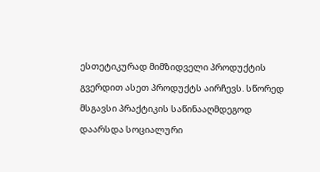ესთეტიკურად მიმზიდველი პროდუქტის გვერდით ასეთ პროდუქტს აირჩევს. სწორედ მსგავსი პრაქტიკის საწინააღმდეგოდ დაარსდა სოციალური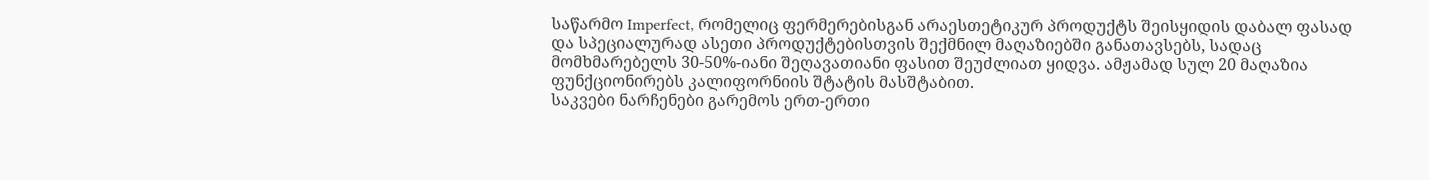საწარმო Imperfect, რომელიც ფერმერებისგან არაესთეტიკურ პროდუქტს შეისყიდის დაბალ ფასად და სპეციალურად ასეთი პროდუქტებისთვის შექმნილ მაღაზიებში განათავსებს, სადაც მომხმარებელს 30-50%-იანი შეღავათიანი ფასით შეუძლიათ ყიდვა. ამჟამად სულ 20 მაღაზია ფუნქციონირებს კალიფორნიის შტატის მასშტაბით.
საკვები ნარჩენები გარემოს ერთ-ერთი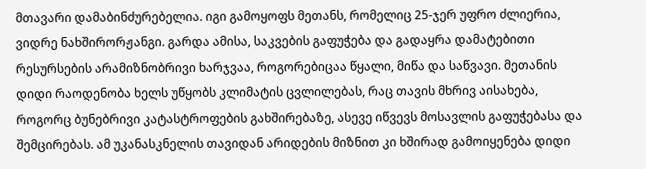მთავარი დამაბინძურებელია. იგი გამოყოფს მეთანს, რომელიც 25-ჯერ უფრო ძლიერია, ვიდრე ნახშირორჟანგი. გარდა ამისა, საკვების გაფუჭება და გადაყრა დამატებითი რესურსების არამიზნობრივი ხარჯვაა, როგორებიცაა წყალი, მიწა და საწვავი. მეთანის დიდი რაოდენობა ხელს უწყობს კლიმატის ცვლილებას, რაც თავის მხრივ აისახება, როგორც ბუნებრივი კატასტროფების გახშირებაზე, ასევე იწვევს მოსავლის გაფუჭებასა და შემცირებას. ამ უკანასკნელის თავიდან არიდების მიზნით კი ხშირად გამოიყენება დიდი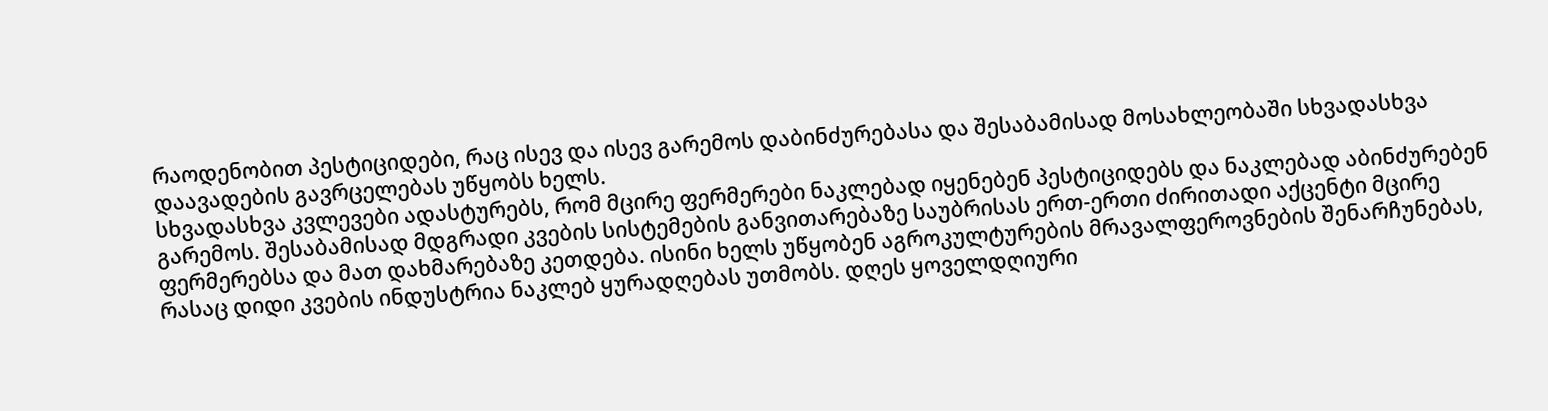რაოდენობით პესტიციდები, რაც ისევ და ისევ გარემოს დაბინძურებასა და შესაბამისად მოსახლეობაში სხვადასხვა დაავადების გავრცელებას უწყობს ხელს.
სხვადასხვა კვლევები ადასტურებს, რომ მცირე ფერმერები ნაკლებად იყენებენ პესტიციდებს და ნაკლებად აბინძურებენ გარემოს. შესაბამისად მდგრადი კვების სისტემების განვითარებაზე საუბრისას ერთ-ერთი ძირითადი აქცენტი მცირე ფერმერებსა და მათ დახმარებაზე კეთდება. ისინი ხელს უწყობენ აგროკულტურების მრავალფეროვნების შენარჩუნებას, რასაც დიდი კვების ინდუსტრია ნაკლებ ყურადღებას უთმობს. დღეს ყოველდღიური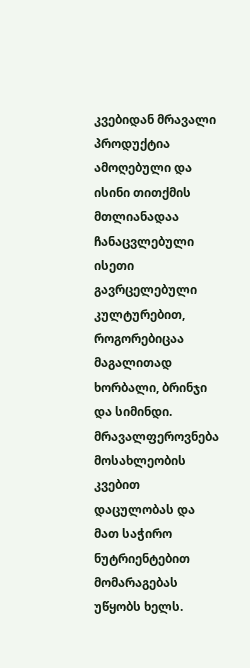კვებიდან მრავალი პროდუქტია ამოღებული და ისინი თითქმის მთლიანადაა ჩანაცვლებული ისეთი გავრცელებული კულტურებით, როგორებიცაა მაგალითად ხორბალი, ბრინჯი და სიმინდი. მრავალფეროვნება მოსახლეობის კვებით დაცულობას და მათ საჭირო ნუტრიენტებით მომარაგებას უწყობს ხელს.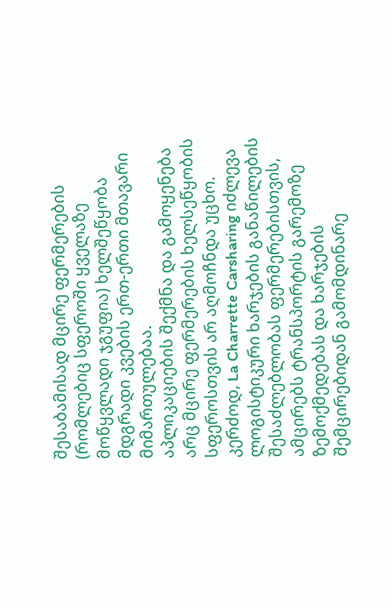შესაბამისად მცირე ფერმერების (რომლებიც სფეროში ყველაზე მოწყვლადი ჯგუფია) ხელშეწყობა მდგრადი კვების ერთ-ერთი მთავარი მიმართულებაა.
აპლიკაციების შექმნა და გამოყენება არც მცირე ფერმერების ხელსეწყობის სფეროსთვის არ აღმოჩნდა უცხო. კერძოდ, La Charrette Carsharing იძლევა ლოგისტიკური ხარჯების განაწილების შესაძლებლობას ფერმერებისთვის, ამცირებს ტრანსპორტის გარემოზე ზემოქმედებას და ხარჯების შემცირებიდან გამომდინარე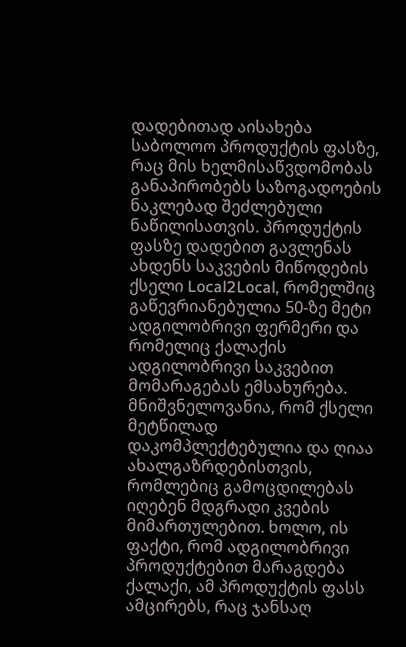დადებითად აისახება საბოლოო პროდუქტის ფასზე, რაც მის ხელმისაწვდომობას განაპირობებს საზოგადოების ნაკლებად შეძლებული ნაწილისათვის. პროდუქტის ფასზე დადებით გავლენას ახდენს საკვების მიწოდების ქსელი Local2Local, რომელშიც გაწევრიანებულია 50-ზე მეტი ადგილობრივი ფერმერი და რომელიც ქალაქის ადგილობრივი საკვებით მომარაგებას ემსახურება. მნიშვნელოვანია, რომ ქსელი მეტწილად დაკომპლექტებულია და ღიაა ახალგაზრდებისთვის, რომლებიც გამოცდილებას იღებენ მდგრადი კვების მიმართულებით. ხოლო, ის ფაქტი, რომ ადგილობრივი პროდუქტებით მარაგდება ქალაქი, ამ პროდუქტის ფასს ამცირებს, რაც ჯანსაღ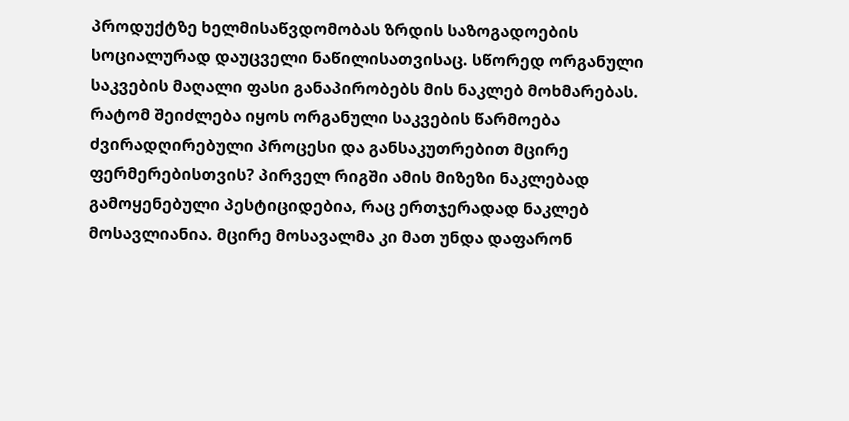პროდუქტზე ხელმისაწვდომობას ზრდის საზოგადოების სოციალურად დაუცველი ნაწილისათვისაც. სწორედ ორგანული საკვების მაღალი ფასი განაპირობებს მის ნაკლებ მოხმარებას.
რატომ შეიძლება იყოს ორგანული საკვების წარმოება ძვირადღირებული პროცესი და განსაკუთრებით მცირე ფერმერებისთვის? პირველ რიგში ამის მიზეზი ნაკლებად გამოყენებული პესტიციდებია, რაც ერთჯერადად ნაკლებ მოსავლიანია. მცირე მოსავალმა კი მათ უნდა დაფარონ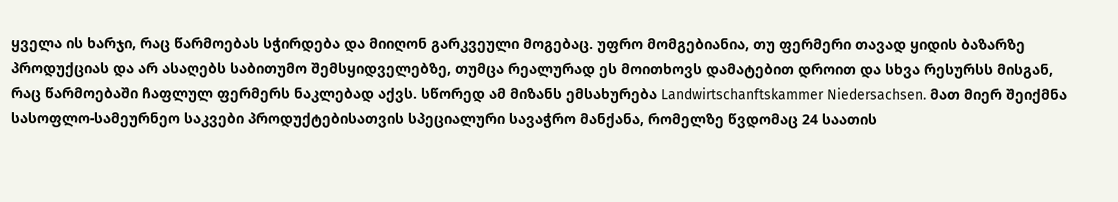ყველა ის ხარჯი, რაც წარმოებას სჭირდება და მიიღონ გარკვეული მოგებაც. უფრო მომგებიანია, თუ ფერმერი თავად ყიდის ბაზარზე პროდუქციას და არ ასაღებს საბითუმო შემსყიდველებზე, თუმცა რეალურად ეს მოითხოვს დამატებით დროით და სხვა რესურსს მისგან, რაც წარმოებაში ჩაფლულ ფერმერს ნაკლებად აქვს. სწორედ ამ მიზანს ემსახურება Landwirtschanftskammer Niedersachsen. მათ მიერ შეიქმნა სასოფლო-სამეურნეო საკვები პროდუქტებისათვის სპეციალური სავაჭრო მანქანა, რომელზე წვდომაც 24 საათის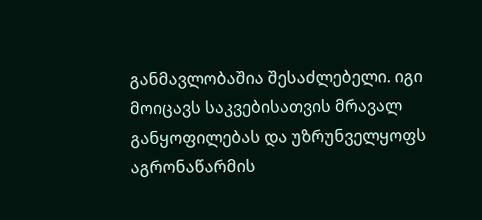განმავლობაშია შესაძლებელი. იგი მოიცავს საკვებისათვის მრავალ განყოფილებას და უზრუნველყოფს აგრონაწარმის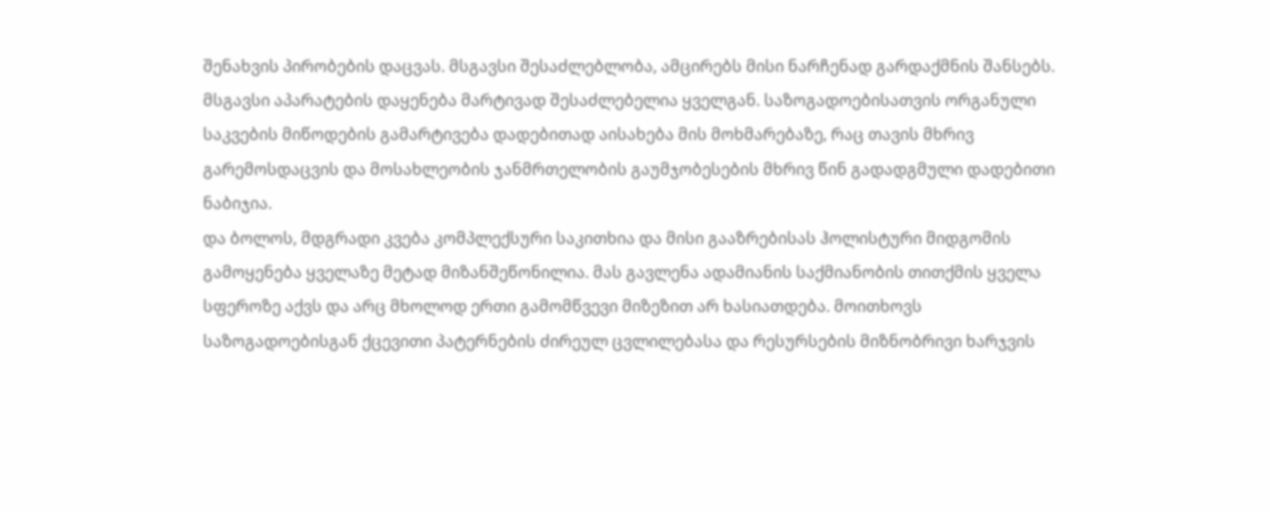შენახვის პირობების დაცვას. მსგავსი შესაძლებლობა, ამცირებს მისი ნარჩენად გარდაქმნის შანსებს. მსგავსი აპარატების დაყენება მარტივად შესაძლებელია ყველგან. საზოგადოებისათვის ორგანული საკვების მიწოდების გამარტივება დადებითად აისახება მის მოხმარებაზე, რაც თავის მხრივ გარემოსდაცვის და მოსახლეობის ჯანმრთელობის გაუმჯობესების მხრივ წინ გადადგმული დადებითი ნაბიჯია.
და ბოლოს, მდგრადი კვება კომპლექსური საკითხია და მისი გააზრებისას ჰოლისტური მიდგომის გამოყენება ყველაზე მეტად მიზანშეწონილია. მას გავლენა ადამიანის საქმიანობის თითქმის ყველა სფეროზე აქვს და არც მხოლოდ ერთი გამომწვევი მიზეზით არ ხასიათდება. მოითხოვს საზოგადოებისგან ქცევითი პატერნების ძირეულ ცვლილებასა და რესურსების მიზნობრივი ხარჯვის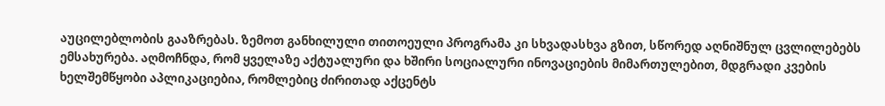აუცილებლობის გააზრებას. ზემოთ განხილული თითოეული პროგრამა კი სხვადასხვა გზით, სწორედ აღნიშნულ ცვლილებებს ემსახურება. აღმოჩნდა, რომ ყველაზე აქტუალური და ხშირი სოციალური ინოვაციების მიმართულებით, მდგრადი კვების ხელშემწყობი აპლიკაციებია, რომლებიც ძირითად აქცენტს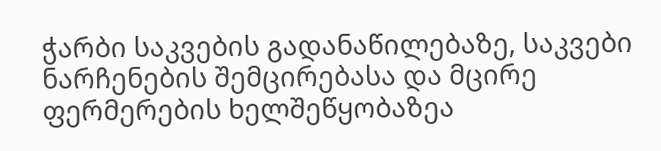ჭარბი საკვების გადანაწილებაზე, საკვები ნარჩენების შემცირებასა და მცირე ფერმერების ხელშეწყობაზეა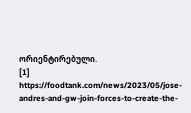ორიენტირებული.
[1] https://foodtank.com/news/2023/05/jose-andres-and-gw-join-forces-to-create-the-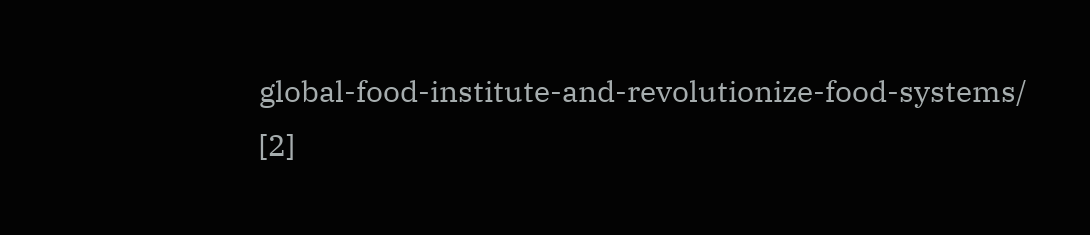global-food-institute-and-revolutionize-food-systems/
[2]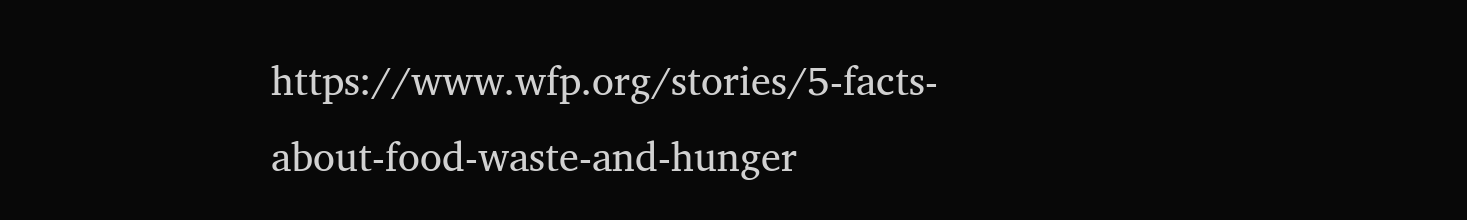https://www.wfp.org/stories/5-facts-about-food-waste-and-hunger